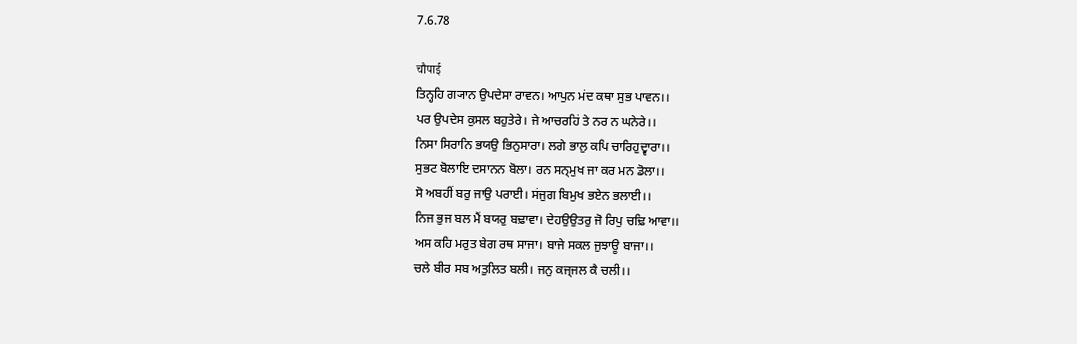7.6.78

चौपाई
ਤਿਨ੍ਹਹਿ ਗ੍ਯਾਨ ਉਪਦੇਸਾ ਰਾਵਨ। ਆਪੁਨ ਮਂਦ ਕਥਾ ਸੁਭ ਪਾਵਨ।।
ਪਰ ਉਪਦੇਸ ਕੁਸਲ ਬਹੁਤੇਰੇ। ਜੇ ਆਚਰਹਿਂ ਤੇ ਨਰ ਨ ਘਨੇਰੇ।।
ਨਿਸਾ ਸਿਰਾਨਿ ਭਯਉ ਭਿਨੁਸਾਰਾ। ਲਗੇ ਭਾਲੁ ਕਪਿ ਚਾਰਿਹੁਦ੍ਵਾਰਾ।।
ਸੁਭਟ ਬੋਲਾਇ ਦਸਾਨਨ ਬੋਲਾ। ਰਨ ਸਨ੍ਮੁਖ ਜਾ ਕਰ ਮਨ ਡੋਲਾ।।
ਸੋ ਅਬਹੀਂ ਬਰੁ ਜਾਉ ਪਰਾਈ। ਸਂਜੁਗ ਬਿਮੁਖ ਭਏਨ ਭਲਾਈ।।
ਨਿਜ ਭੁਜ ਬਲ ਮੈਂ ਬਯਰੁ ਬਢ਼ਾਵਾ। ਦੇਹਉਉਤਰੁ ਜੋ ਰਿਪੁ ਚਢ਼ਿ ਆਵਾ।।
ਅਸ ਕਹਿ ਮਰੁਤ ਬੇਗ ਰਥ ਸਾਜਾ। ਬਾਜੇ ਸਕਲ ਜੁਝਾਊ ਬਾਜਾ।।
ਚਲੇ ਬੀਰ ਸਬ ਅਤੁਲਿਤ ਬਲੀ। ਜਨੁ ਕਜ੍ਜਲ ਕੈ ਚਲੀ।।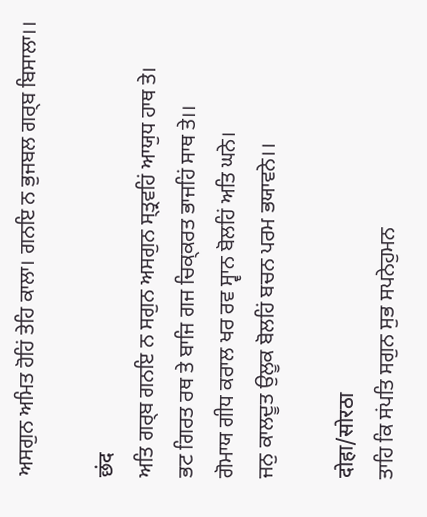ਅਸਗੁਨ ਅਮਿਤ ਹੋਹਿਂ ਤੇਹਿ ਕਾਲਾ। ਗਨਇ ਨ ਭੁਜਬਲ ਗਰ੍ਬ ਬਿਸਾਲਾ।।

छंद
ਅਤਿ ਗਰ੍ਬ ਗਨਇ ਨ ਸਗੁਨ ਅਸਗੁਨ ਸ੍ਤ੍ਰਵਹਿਂ ਆਯੁਧ ਹਾਥ ਤੇ।
ਭਟ ਗਿਰਤ ਰਥ ਤੇ ਬਾਜਿ ਗਜ ਚਿਕ੍ਕਰਤ ਭਾਜਹਿਂ ਸਾਥ ਤੇ।।
ਗੋਮਾਯ ਗੀਧ ਕਰਾਲ ਖਰ ਰਵ ਸ੍ਵਾਨ ਬੋਲਹਿਂ ਅਤਿ ਘਨੇ।
ਜਨੁ ਕਾਲਦੂਤ ਉਲੂਕ ਬੋਲਹਿਂ ਬਚਨ ਪਰਮ ਭਯਾਵਨੇ।।

दोहा/सोरठा
ਤਾਹਿ ਕਿ ਸਂਪਤਿ ਸਗੁਨ ਸੁਭ ਸਪਨੇਹੁਮਨ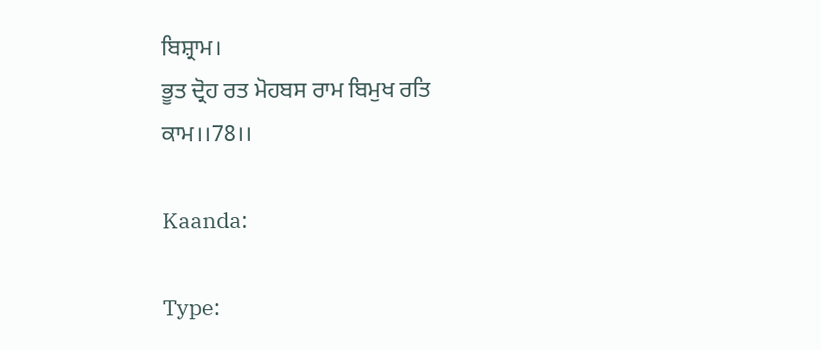ਬਿਸ਼੍ਰਾਮ।
ਭੂਤ ਦ੍ਰੋਹ ਰਤ ਮੋਹਬਸ ਰਾਮ ਬਿਮੁਖ ਰਤਿ ਕਾਮ।।78।।

Kaanda:

Type: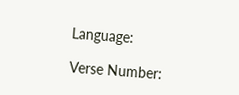Language:

Verse Number: